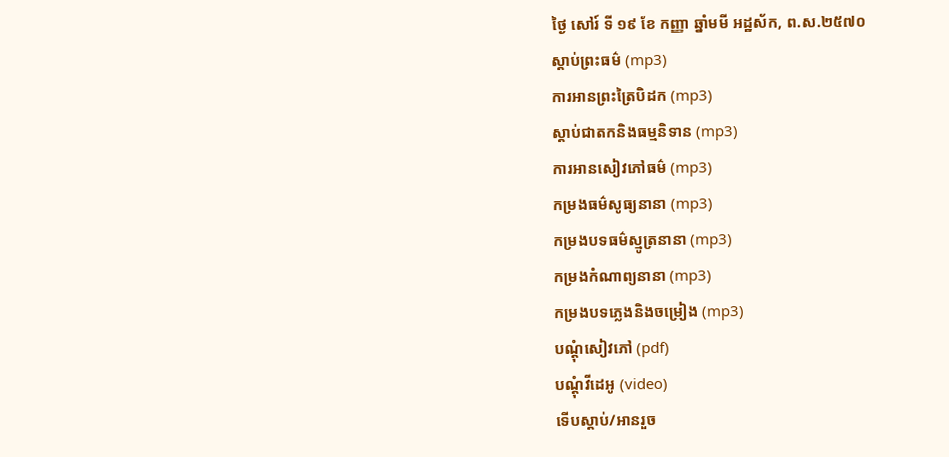ថ្ងៃ សៅរ៍ ទី ១៩ ខែ កញ្ញា ឆ្នាំមមី អដ្ឋស័ក, ព.ស.២៥៧០
ស្តាប់ព្រះធម៌ (mp3)
ការអានព្រះត្រៃបិដក (mp3)
ស្តាប់ជាតកនិងធម្មនិទាន (mp3)
ការអានសៀវភៅធម៌ (mp3)
កម្រងធម៌សូធ្យនានា (mp3)
កម្រងបទធម៌ស្មូត្រនានា (mp3)
កម្រងកំណាព្យនានា (mp3)
កម្រងបទភ្លេងនិងចម្រៀង (mp3)
បណ្តុំសៀវភៅ (pdf)
បណ្តុំវីដេអូ (video)
ទើបស្តាប់/អានរួច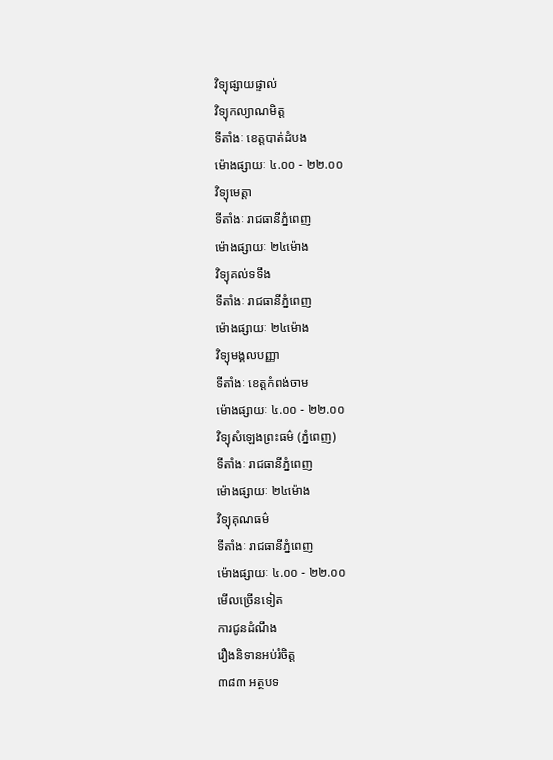វិទ្យុផ្សាយផ្ទាល់
វិទ្យុកល្យាណមិត្ត
ទីតាំងៈ ខេត្តបាត់ដំបង
ម៉ោងផ្សាយៈ ៤.០០ - ២២.០០
វិទ្យុមេត្តា
ទីតាំងៈ រាជធានីភ្នំពេញ
ម៉ោងផ្សាយៈ ២៤ម៉ោង
វិទ្យុគល់ទទឹង
ទីតាំងៈ រាជធានីភ្នំពេញ
ម៉ោងផ្សាយៈ ២៤ម៉ោង
វិទ្យុមង្គលបញ្ញា
ទីតាំងៈ ខេត្តកំពង់ចាម
ម៉ោងផ្សាយៈ ៤.០០ - ២២.០០
វិទ្យុសំឡេងព្រះធម៌ (ភ្នំពេញ)
ទីតាំងៈ រាជធានីភ្នំពេញ
ម៉ោងផ្សាយៈ ២៤ម៉ោង
វិទ្យុគុណធម៌
ទីតាំងៈ រាជធានីភ្នំពេញ
ម៉ោងផ្សាយៈ ៤.០០ - ២២.០០
មើលច្រើនទៀត
ការជូនដំណឹង
រឿងនិទានអប់រំចិត្ត
៣៨៣ អត្ថបទ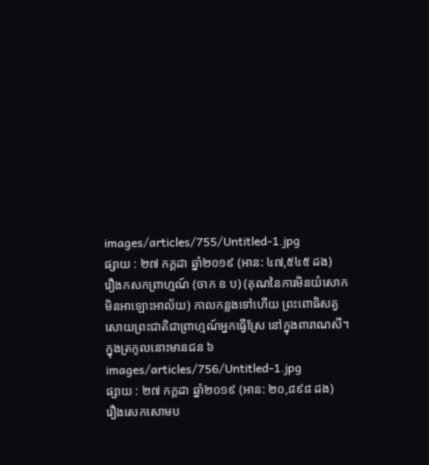images/articles/755/Untitled-1.jpg
ផ្សាយ : ២៧ កក្តដា ឆ្នាំ២០១៩ (អាន: ៤៧,៥៤៥ ដង)
រឿងកសកព្រាហ្មណ៍ (ចាក ឧ ប) (គុណនៃការមិនយំសោក មិនអាឡោះអាល័យ) កាលកន្លងទៅហើយ ព្រះពោធិសត្វសោយព្រះជាតិជាព្រាហ្មណ៍អ្នកធ្វើស្រែ នៅក្នុងពារាណសី។ ក្នុងត្រកូលនោះមានជន ៦
images/articles/756/Untitled-1.jpg
ផ្សាយ : ២៧ កក្តដា ឆ្នាំ២០១៩ (អាន: ២០,៨៩៨ ដង)
រឿងសេកសោមប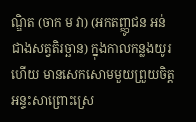ណ្ឌិត (ចាក ម វា) (អកតញ្ញូជន អន់ជាងសត្វតិរច្ឆាន) ក្នុងកាលកន្លងយូរហើយ មានសេកសោមមួយព្រួយចិត្តអន្ទះសាព្រោះស្រេ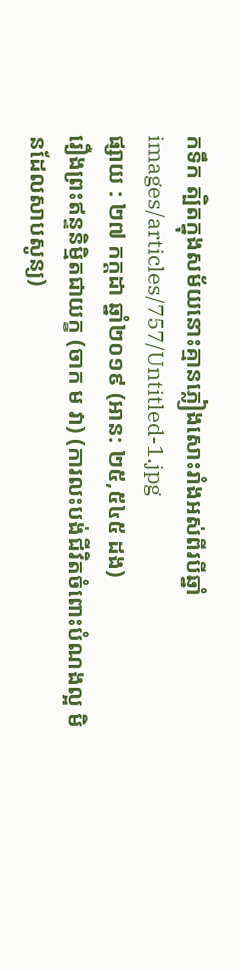កទឹក ត្បិតក្នុងសម័យនោះគ្មានភ្លៀងសោះរាំងអស់ពីរបីឆ្នាំ
images/articles/757/Untitled-1.jpg
ផ្សាយ : ២៧ កក្តដា ឆ្នាំ២០១៩ (អាន: ២៥,៥៤៥ ដង)
រឿងព្រះឥន្ទនិម្មិតជាយក្ខ (ចាក ម វា) (ការលះបង់ជីវិតចំពោះបំណងល្អ មិនដែលសាបសូន្យ)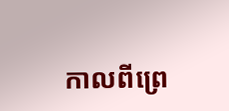កាលពីព្រេ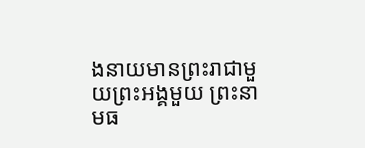ងនាយមានព្រះរាជាមួយព្រះអង្គមួយ ព្រះនាមធ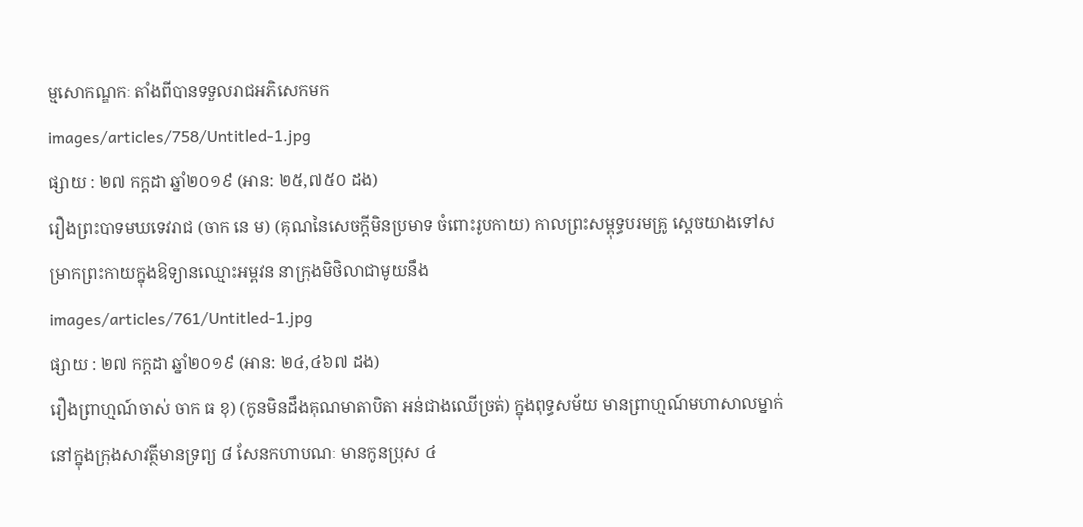ម្មសោកណ្ឌកៈ តាំងពីបានទទួលរាជអភិសេកមក
images/articles/758/Untitled-1.jpg
ផ្សាយ : ២៧ កក្តដា ឆ្នាំ២០១៩ (អាន: ២៥,៧៥០ ដង)
រឿងព្រះបាទមឃទេវរាជ (ចាក នេ ម) (គុណនៃសេចក្តីមិនប្រមាទ ចំពោះរូបកាយ) កាលព្រះសម្ពុទ្ធបរមគ្រូ សេ្តចយាងទៅសម្រាកព្រះកាយក្នុងឱទ្យានឈ្មោះអម្ពវន នាក្រុងមិថិលាជាមូយនឹង
images/articles/761/Untitled-1.jpg
ផ្សាយ : ២៧ កក្តដា ឆ្នាំ២០១៩ (អាន: ២៤,៤៦៧ ដង)
រឿងព្រាហ្មណ៍ចាស់ ចាក ធ ខុ) (កូនមិនដឹងគុណមាតាបិតា អន់ជាងឈើច្រត់) ក្នុងពុទ្ធសម័យ មានព្រាហ្មណ៍មហាសាលម្នាក់នៅក្នុងក្រុងសាវត្ថីមានទ្រព្យ ៨ សែនកហាបណៈ មានកូនប្រុស ៤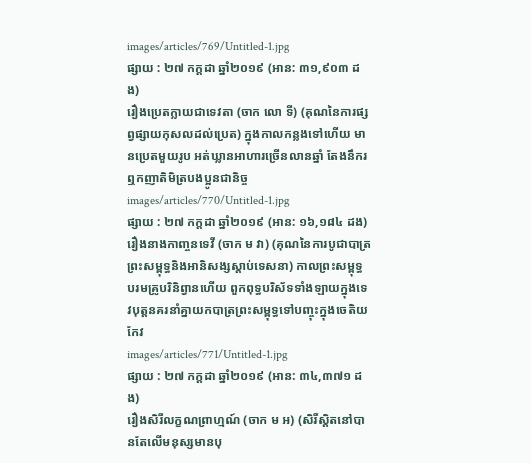images/articles/769/Untitled-1.jpg
ផ្សាយ : ២៧ កក្តដា ឆ្នាំ២០១៩ (អាន: ៣១,៩០៣ ដង)
រឿងប្រេតក្លាយជាទេវតា (ចាក លោ ទី) (គុណនៃការផ្សព្វផ្សាយកុសលដល់ប្រេត) ក្នុងកាលកន្លងទៅហើយ មានប្រេតមួយរូប អត់ឃ្លានអាហារច្រើនលានឆ្នាំ តែងនឹករឮកញាតិមិត្របងប្អូនជានិច្ច
images/articles/770/Untitled-1.jpg
ផ្សាយ : ២៧ កក្តដា ឆ្នាំ២០១៩ (អាន: ១៦,១៨៤ ដង)
រឿងនាងកាញ្ចនទេវី (ចាក ម វា) (គុណនៃការបូជាបាត្រ ព្រះសម្ពុទ្ធនិងអានិសង្សស្តាប់ទេសនា) កាលព្រះសម្ពុទ្ធបរមគ្រូបរិនិព្វានហើយ ពួកពុទ្ធបរិស័ទទាំងឡាយក្នុងទេវបុត្តនគរនាំគ្នាយកបាត្រព្រះសម្ពុទ្ធទៅបញ្ចុះក្នុងចេតិយកែវ
images/articles/771/Untitled-1.jpg
ផ្សាយ : ២៧ កក្តដា ឆ្នាំ២០១៩ (អាន: ៣៤,៣៧១ ដង)
រឿងសិរីលក្ខណព្រាហ្មណ៍ (ចាក ម អ) (សិរីស្តិតនៅបានតែលើមនុស្សមានបុ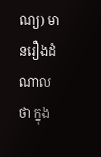ណ្យ) មានរឿងដំណាលថា ក្នុង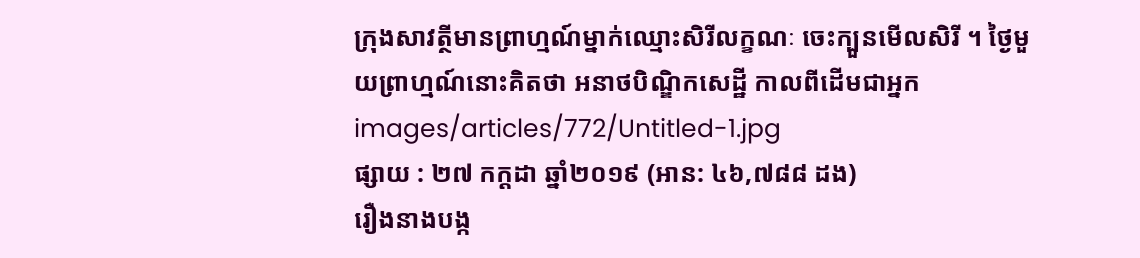ក្រុងសាវត្ថីមានព្រាហ្មណ៍ម្នាក់ឈ្មោះសិរីលក្ខណៈ ចេះក្បួនមើលសិរី ។ ថ្ងៃមួយព្រាហ្មណ៍នោះគិតថា អនាថបិណ្ឌិកសេដ្ឋី កាលពីដើមជាអ្នក
images/articles/772/Untitled-1.jpg
ផ្សាយ : ២៧ កក្តដា ឆ្នាំ២០១៩ (អាន: ៤៦,៧៨៨ ដង)
រឿងនាងបង្ក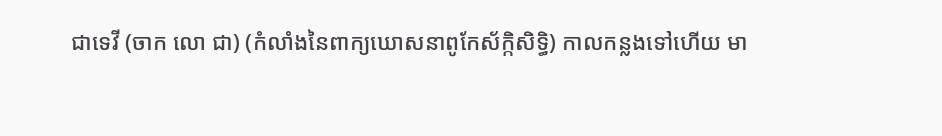ជាទេវី (ចាក លោ ជា) (កំលាំងនៃពាក្យឃោសនាពូកែស័ក្កិសិទ្ធិ) កាលកន្លងទៅហើយ មា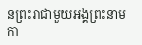នព្រះរាជាមួយអង្គព្រះនាម កា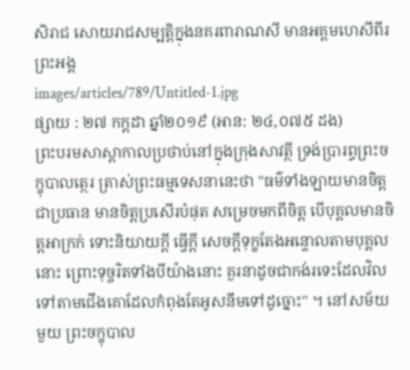សិរាជ សោយរាជសម្បតិ្តក្នុងនគរពារាណសី មានអគ្គមហេសីពីរព្រះអង្គ
images/articles/789/Untitled-1.jpg
ផ្សាយ : ២៧ កក្តដា ឆ្នាំ២០១៩ (អាន: ២៤,០៧៥ ដង)
ព្រះបរមសាស្តាកាលប្រថាប់នៅក្នុងក្រុងសាវត្ថី ទ្រង់ប្រារព្ធព្រះចក្ខុបាលត្ថេរ ត្រាស់ព្រះធម្មទេសនានេះថា "ធម៌ទាំងឡាយមានចិត្តជាប្រធាន មានចិត្តប្រសើរបំផុត សម្រេចមកពីចិត្ត បើបុគ្គលមានចិត្តអាក្រក់ ទោះនិយាយក្តី ធ្វើក្តី សេចក្តីទុក្ខតែងអន្ទោលតាមបុគ្គលនោះ ព្រោះទុច្ចរិតទាំងបីយ៉ាងនោះ គួរនាដូចជាកង់រទេះដែលវិលទៅតាមជើងគោដែលកំពុងតែអូសនឹមទៅដូច្នោះ" ។ នៅសម័យមួយ ព្រះចក្ខុបាល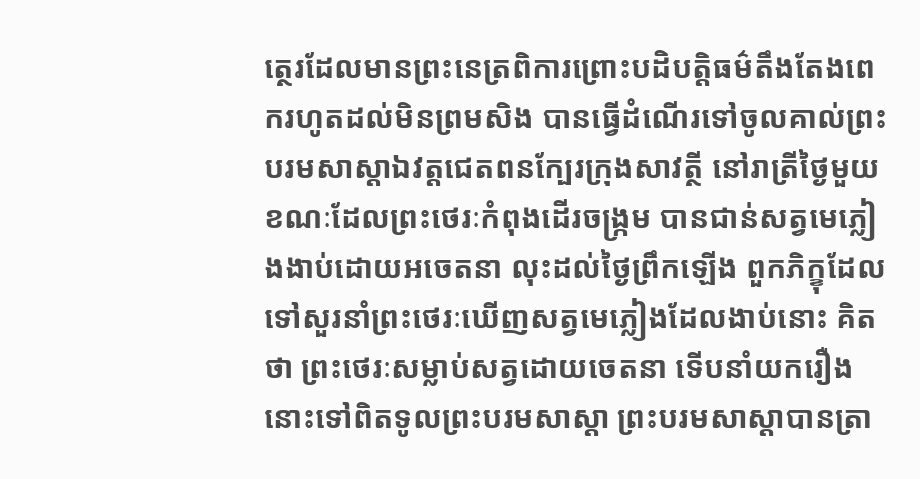ត្ថេរដែលមានព្រះនេត្រពិការព្រោះបដិបត្តិធម៌តឹងតែងពេករហូតដល់មិនព្រមសិង បានធ្វើដំណើរទៅចូលគាល់ព្រះបរមសាស្តាឯវត្តជេតពនក្បែរក្រុងសាវត្ថី នៅរាត្រីថ្ងៃមួយខណៈដែលព្រះថេរៈកំពុងដើរចង្រ្កម បានជាន់សត្វមេភ្លៀងងាប់ដោយអចេតនា លុះដល់ថ្ងៃព្រឹកឡើង ពួកភិក្ខុដែលទៅសួរនាំព្រះថេរៈឃើញសត្វមេភ្លៀងដែលងាប់នោះ គិតថា ព្រះថេរៈសម្លាប់សត្វដោយចេតនា ទើបនាំយករឿងនោះទៅពិតទូលព្រះបរមសាស្តា ព្រះបរមសាស្តាបានត្រា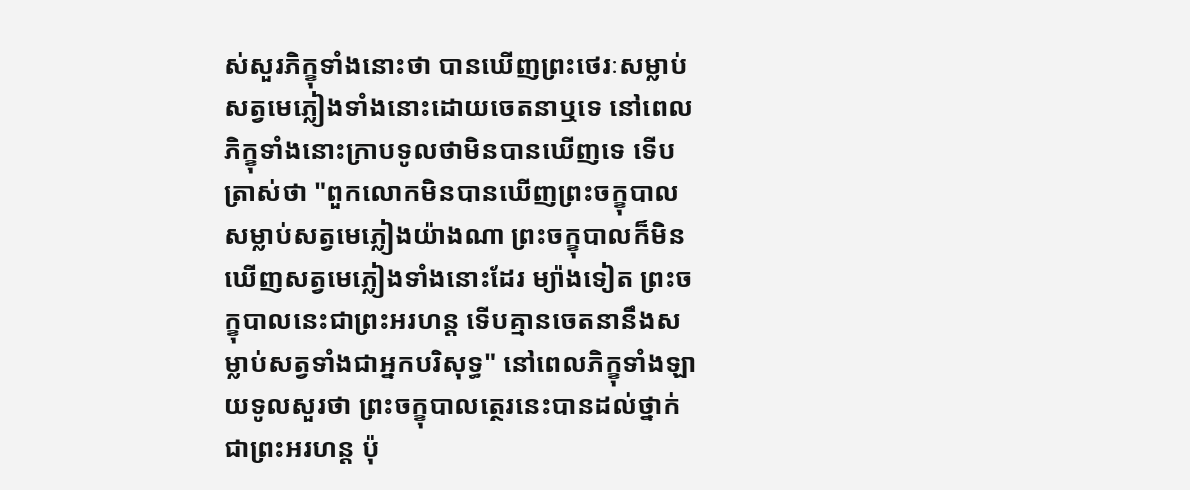ស់សួរភិក្ខុទាំងនោះថា បានឃើញព្រះថេរៈសម្លាប់សត្វមេភ្លៀងទាំងនោះដោយចេតនាឬទេ នៅពេលភិក្ខុទាំងនោះក្រាបទូលថាមិនបានឃើញទេ ទើបត្រាស់ថា "ពួកលោកមិនបានឃើញព្រះចក្ខុបាលសម្លាប់សត្វមេភ្លៀងយ៉ាងណា ព្រះចក្ខុបាលក៏មិនឃើញសត្វមេភ្លៀងទាំងនោះដែរ ម្យ៉ាងទៀត ព្រះចក្ខុបាលនេះជាព្រះអរហន្ត ទើបគ្មានចេតនានឹងសម្លាប់សត្វទាំងជាអ្នកបរិសុទ្ធ" នៅពេលភិក្ខុទាំងឡាយទូលសួរថា ព្រះចក្ខុបាលត្ថេរនេះបានដល់ថ្នាក់ជាព្រះអរហន្ត ប៉ុ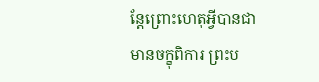ន្តែព្រោះហេតុអ្វីបានជាមានចក្ខុពិការ ព្រះប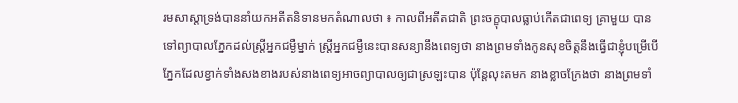រមសាស្តាទ្រង់បាននាំយកអតីតនិទានមកតំណាលថា ៖ កាលពីអតីតជាតិ ព្រះចក្ខុបាលធ្លាប់កើតជាពេទ្យ គ្រាមួយ បានទៅព្យាបាលភ្នែកដល់ស្ត្រីអ្នកជម្ងឺម្នាក់ ស្ត្រីអ្នកជម្ងឺនេះបានសន្យានឹងពេទ្យថា នាងព្រមទាំងកូនសុខចិត្តនឹងធ្វើជាខ្ញុំបម្រើបើភ្នែកដែលខ្វាក់ទាំងសងខាងរបស់នាងពេទ្យអាចព្យាបាលឲ្យជាស្រឡះបាន ប៉ុន្តែលុះតមក នាងខ្លាចក្រែងថា នាងព្រមទាំ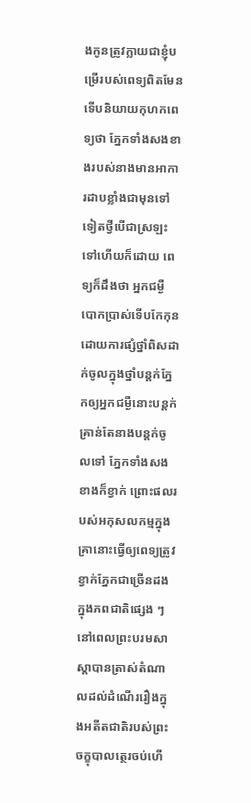ងកូនត្រូវក្លាយជាខ្ញុំបម្រើរបស់ពេទ្យពិតមែន ទើបនិយាយកុហកពេទ្យថា ភ្នែកទាំងសងខាងរបស់នាងមានអាការដាបខ្លាំងជាមុនទៅទៀតថ្វីបើជាស្រឡះទៅហើយក៏ដោយ ពេទ្យក៏ដឹងថា អ្នកជម្ងឺបោកប្រាស់ទើបកែកុនដោយការផ្សំថ្នាំពិសដាក់ចូលក្នុងថ្នាំបន្តក់ភ្នែកឲ្យអ្នកជម្ងឺនោះបន្តក់ គ្រាន់តែនាងបន្តក់ចូលទៅ ភ្នែកទាំងសងខាងក៏ខ្វាក់ ព្រោះផលរបស់អកុសលកម្មក្នុងគ្រានោះធ្វើឲ្យពេទ្យត្រូវខ្វាក់ភ្នែកជាច្រើនដងក្នុងភពជាតិផ្សេង ៗនៅពេលព្រះបរមសាស្តាបានត្រាស់តំណាលដល់ដំណើររឿងក្នុងអតីតជាតិរបស់ព្រះចក្ខុបាលត្ថេរចប់ហើ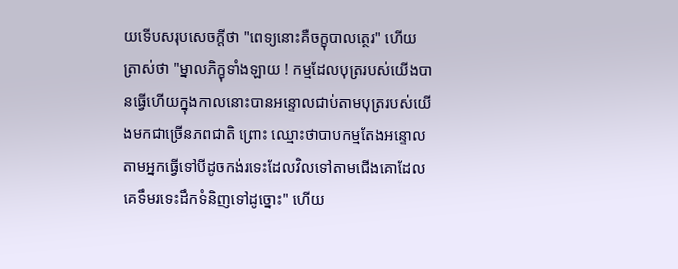យទើបសរុបសេចក្តីថា "ពេទ្យនោះគឺចក្ខុបាលត្ថេរ" ហើយត្រាស់ថា "ម្នាលភិក្ខុទាំងឡាយ ! កម្មដែលបុត្ររបស់យើងបានធ្វើហើយក្នុងកាលនោះបានអន្ទោលជាប់តាមបុត្ររបស់យើងមកជាច្រើនភពជាតិ ព្រោះ ឈ្មោះថាបាបកម្មតែងអន្ទោលតាមអ្នកធ្វើទៅបីដូចកង់រទេះដែលវិលទៅតាមជើងគោដែលគេទឹមរទេះដឹកទំនិញទៅដូច្នោះ" ហើយ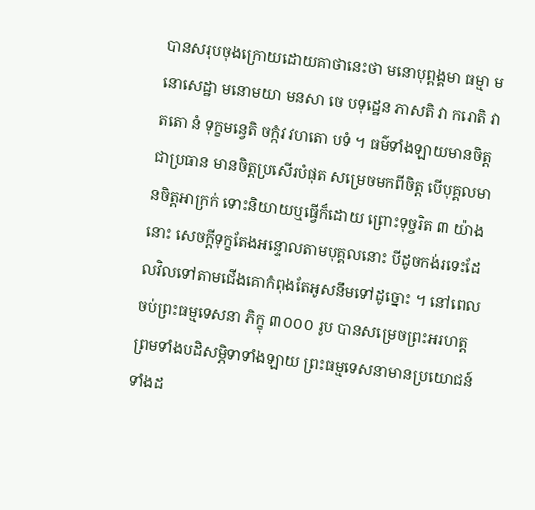បានសរុបចុងក្រោយដោយគាថានេះថា មនោបុព្ពង្គមា ធម្មា មនោសេដ្ឋា មនោមយា មនសា ចេ បទុដ្ឋេន ភាសតិ វា ករោតិ វា តតោ នំ ទុក្ខមន្វេតិ ចក្កំវ វហតោ បទំ ។ ធម៌ទាំងឡាយមានចិត្តជាប្រធាន មានចិត្តប្រសើរបំផុត សម្រេចមកពីចិត្ត បើបុគ្គលមានចិត្តអាក្រក់ ទោះនិយាយឬធ្វើក៏ដោយ ព្រោះទុច្ចរិត ៣ យ៉ាងនោះ សេចក្តីទុក្ខតែងអន្ទោលតាមបុគ្គលនោះ បីដូចកង់រទេះដែលវិលទៅតាមជើងគោកំពុងតែអូសនឹមទៅដូច្នោះ ។ នៅពេលចប់ព្រះធម្មទេសនា ភិក្ខុ ៣០០០ រូប បានសម្រេចព្រះអរហត្តព្រមទាំងបដិសម្ភិទាទាំងឡាយ ព្រះធម្មទេសនាមានប្រយោជន៍ទាំងដ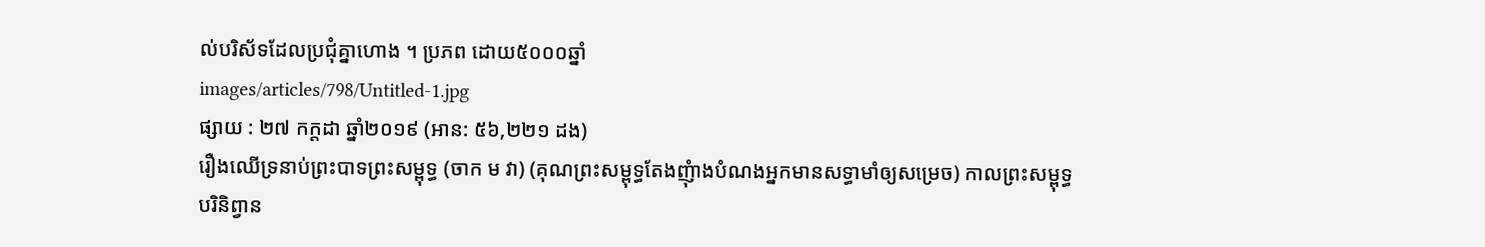ល់បរិស័ទដែលប្រជុំគ្នាហោង ។ ប្រភព ដោយ៥០០០ឆ្នាំ
images/articles/798/Untitled-1.jpg
ផ្សាយ : ២៧ កក្តដា ឆ្នាំ២០១៩ (អាន: ៥៦,២២១ ដង)
រឿងឈើទ្រនាប់ព្រះបាទព្រះសម្ពុទ្ធ (ចាក ម វា) (គុណព្រះសម្ពុទ្ធតែងញុំាងបំណងអ្នកមានសទ្ធាមាំឲ្យសម្រេច) កាលព្រះសម្ពុទ្ធបរិនិព្វាន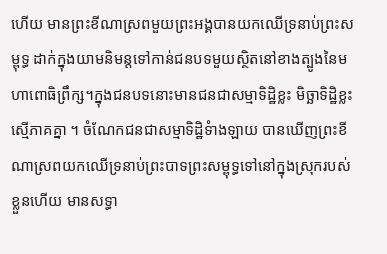ហើយ មានព្រះខីណាស្រពមួយព្រះអង្គបានយកឈើទ្រនាប់ព្រះសម្ពុទ្ធ ដាក់ក្នុងយាមនិមន្តទៅកាន់ជនបទមួយស្ថិតនៅខាងត្បូងនៃមហាពោធិព្រឹក្ស។ក្នុងជនបទនោះមានជនជាសម្មាទិដ្ឋិខ្លះ មិច្ឆាទិដ្ឋិខ្លះស្មើភាគគ្នា ។ ចំណែកជនជាសម្មាទិដ្ឋិទំាងឡាយ បានឃើញព្រះខីណាស្រពយកឈើទ្រនាប់ព្រះបាទព្រះសម្ពុទ្ធទៅនៅក្នុងស្រុករបស់ខ្លួនហើយ មានសទ្ធា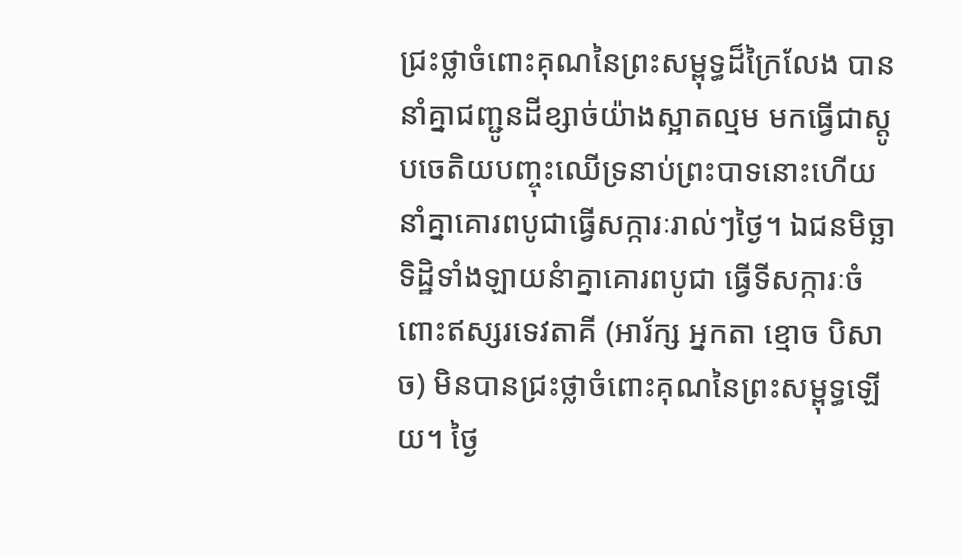ជ្រះថ្លាចំពោះគុណនៃព្រះសម្ពុទ្ធដ៏ក្រៃលែង បាននាំគ្នាជញ្ជូនដីខ្សាច់យ៉ាងស្អាតល្មម មកធ្វើជាស្តូបចេតិយបញ្ចុះឈើទ្រនាប់ព្រះបាទនោះហើយនាំគ្នាគោរពបូជាធ្វើសក្ការៈរាល់ៗថ្ងៃ។ ឯជនមិច្ឆាទិដិ្ឋទាំងឡាយនំាគ្នាគោរពបូជា ធ្វើទីសក្ការៈចំពោះឥស្សរទេវតាគី (អារ័ក្ស អ្នកតា ខ្មោច បិសាច) មិនបានជ្រះថ្លាចំពោះគុណនៃព្រះសម្ពុទ្ធឡើយ។ ថ្ងៃ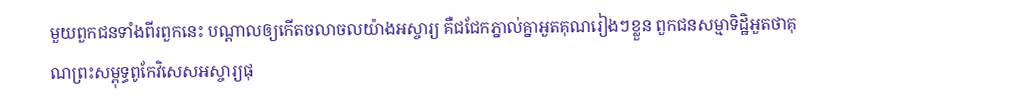មួយពួកជនទាំងពីរពួកនេះ បណ្តាលឲ្យកើតចលាចលយ៉ាងអស្ចារ្យ គឺជជែកភ្នាល់គ្នាអួតគុណរៀងៗខ្លួន ពួកជនសម្មាទិដិ្ឋអួតថាគុណព្រះសម្ពុទ្ធពូកែវិសេសអស្ចារ្យផុ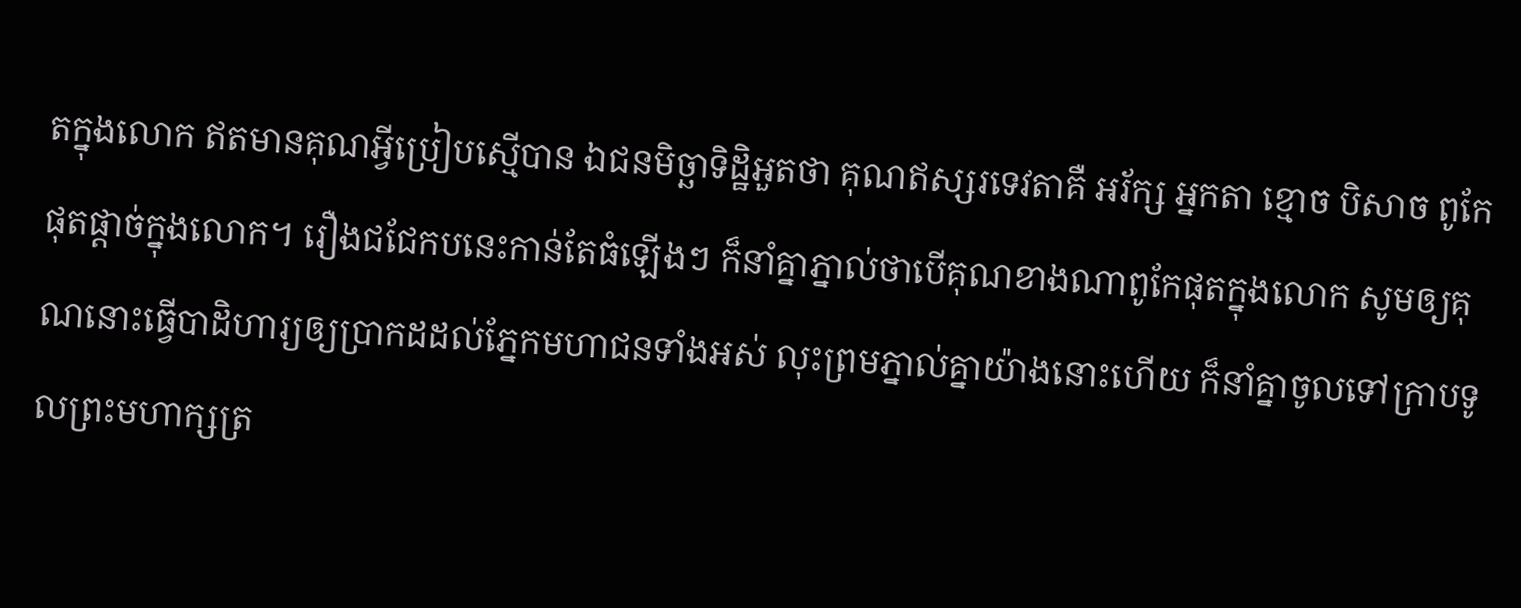តក្នុងលោក ឥតមានគុណអ្វីប្រៀបស្មើបាន ឯជនមិច្ឆាទិដ្ឋិអួតថា គុណឥស្សរទេវតាគឺ អរ័ក្ស អ្នកតា ខ្មោច បិសាច ពូកែផុតផ្តាច់ក្នុងលោក។ រឿងជជែកបនេះកាន់តែធំឡើងៗ ក៏នាំគ្នាភ្នាល់ថាបើគុណខាងណាពូកែផុតក្នុងលោក សូមឲ្យគុណនោះធ្វើបាដិហារ្យឲ្យប្រាកដដល់ភ្នែកមហាជនទាំងអស់ លុះព្រមភ្នាល់គ្នាយ៉ាងនោះហើយ ក៏នាំគ្នាចូលទៅក្រាបទូលព្រះមហាក្សត្រ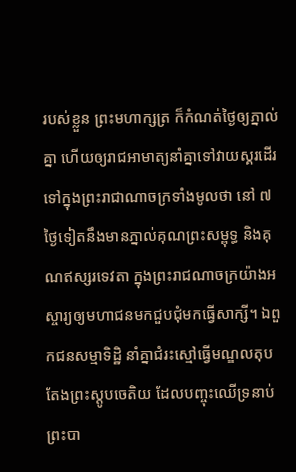របស់ខ្លួន ព្រះមហាក្សត្រ ក៏កំណត់ថ្ងៃឲ្យភ្នាល់គ្នា ហើយឲ្យរាជអាមាត្យនាំគ្នាទៅវាយស្គរដើរទៅក្នុងព្រះរាជាណាចក្រទាំងមូលថា នៅ ៧ ថ្ងៃទៀតនឹងមានភ្នាល់គុណព្រះសម្ពុទ្ធ និងគុណឥស្សរទេវតា ក្នុងព្រះរាជណាចក្រយ៉ាងអស្ចារ្យឲ្យមហាជនមកជួបជុំមកធ្វើសាក្សី។ ឯពួកជនសម្មាទិដិ្ឋ នាំគ្នាជំរះស្មៅធ្វើមណ្ឌលតុបតែងព្រះស្តូបចេតិយ ដែលបញ្ចុះឈើទ្រនាប់ព្រះបា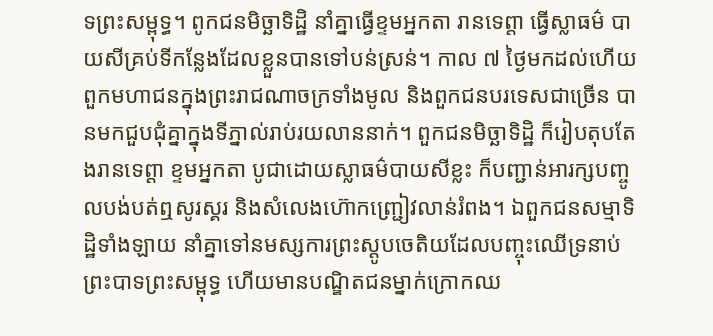ទព្រះសម្ពុទ្ធ។ ពូកជនមិច្ឆាទិដិ្ឋ នាំគ្នាធ្វើខ្ទមអ្នកតា រានទេព្តា ធ្វើស្លាធម៌ បាយសីគ្រប់ទីកន្លែងដែលខ្លួនបានទៅបន់ស្រន់។ កាល ៧ ថ្ងៃមកដល់ហើយ ពួកមហាជនក្នុងព្រះរាជណាចក្រទាំងមូល និងពួកជនបរទេសជាច្រើន បានមកជួបជុំគ្នាក្នុងទីភ្នាល់រាប់រយលាននាក់។ ពួកជនមិច្ឆាទិដ្ឋិ ក៏រៀបតុបតែងរានទេព្តា ខ្ទមអ្នកតា បូជាដោយស្លាធម៌បាយសីខ្លះ ក៏បញ្ជាន់អារក្សបញ្ចូលបង់បត់ឮសូរស្គរ និងសំលេងហ៊ោកញ្រ្ជៀវលាន់រំពង។ ឯពួកជនសម្មាទិដិ្ឋទាំងឡាយ នាំគ្នាទៅនមស្សការព្រះស្តូបចេតិយដែលបញ្ចុះឈើទ្រនាប់ព្រះបាទព្រះសម្ពុទ្ធ ហើយមានបណ្ឌិតជនម្នាក់ក្រោកឈ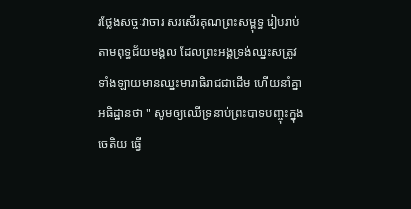រថ្លែងសច្ចៈវាចារ សរសើរគុណព្រះសម្ពុទ្ធ រៀបរាប់តាមពុទ្ធជ័យមង្គល ដែលព្រះអង្គទ្រង់ឈ្នះសត្រូវទាំងឡាយមានឈ្នះមារាធិរាជជាដើម ហើយនាំគ្នាអធិដ្ឋានថា " សូមឲ្យឈើទ្រនាប់ព្រះបាទបញ្ចុះក្នុងចេតិយ ធ្វើ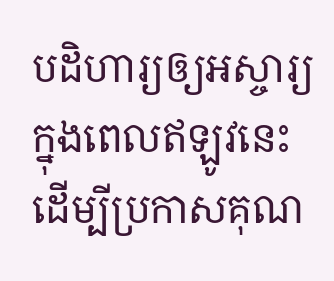បដិហារ្យឲ្យអស្ចារ្យក្នុងពេលឥឡូវនេះ ដើម្បីប្រកាសគុណ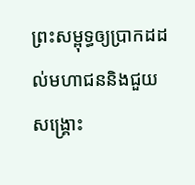ព្រះសម្ពុទ្ធឲ្យប្រាកដដល់មហាជននិងជួយសង្គ្រោះ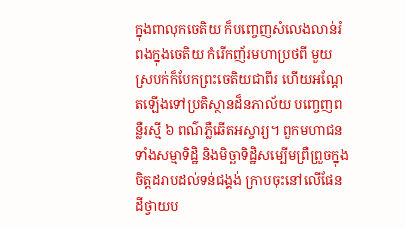ក្នុងពាលុកចេតិយ ក៏បញ្ចេញសំលេងលាន់រំពងក្នុងចេតិយ កំរើកញ័រមហាប្រថពី មួយស្របក់ក៏បែកព្រះចេតិយជាពីរ ហើយអណ្តែតឡើងទៅប្រតិស្ថានដ៏នភាល័យ បញ្ចេញពន្លឺរស្មី ៦ ពណ៌ភ្លឺឆើតអស្ចារ្យ។ ពួកមហាជនទាំងសម្មាទិដិ្ឋ និងមិច្ឆាទិដិ្ឋសម្បើមព្រឺព្រួចក្នុងចិត្តដរាបដល់ទន់ជង្គង់ ក្រាបចុះនៅលើផែនដីថ្វាយប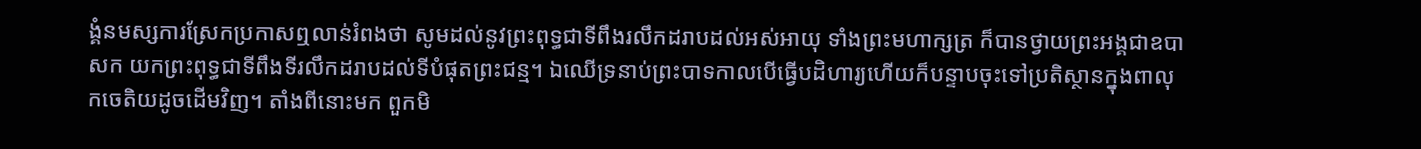ង្គំនមស្សការស្រែកប្រកាសឮលាន់រំពងថា សូមដល់នូវព្រះពុទ្ធជាទីពឹងរលឹកដរាបដល់អស់អាយុ ទាំងព្រះមហាក្សត្រ ក៏បានថ្វាយព្រះអង្គជាឧបាសក យកព្រះពុទ្ធជាទីពឹងទីរលឹកដរាបដល់ទីបំផុតព្រះជន្ម។ ឯឈើទ្រនាប់ព្រះបាទកាលបើធ្វើបដិហារ្យហើយក៏បន្ទាបចុះទៅប្រតិស្ថានក្នុងពាលុកចេតិយដូចដើមវិញ។ តាំងពីនោះមក ពួកមិ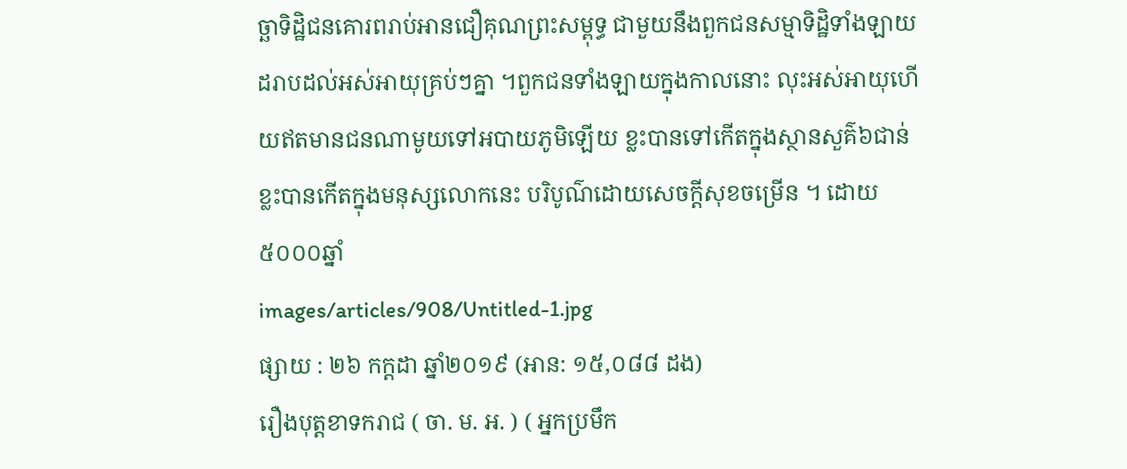ច្ឆាទិដ្ឋិជនគោរពរាប់អានជឿគុណព្រះសម្ពុទ្ធ ជាមួយនឹងពួកជនសម្មាទិដ្ឋិទាំងឡាយ ដរាបដល់អស់អាយុគ្រប់ៗគ្នា ។ពួកជនទាំងឡាយក្នុងកាលនោះ លុះអស់អាយុហើយឥតមានជនណាមូយទៅអបាយភូមិឡើយ ខ្លះបានទៅកើតក្នុងស្ថានសួគ៌៦ជាន់ ខ្លះបានកើតក្នុងមនុស្សលោកនេះ បរិបូណ៌ដោយសេចក្តីសុខចម្រើន ។ ដោយ៥០០០ឆ្នាំ
images/articles/908/Untitled-1.jpg
ផ្សាយ : ២៦ កក្តដា ឆ្នាំ២០១៩ (អាន: ១៥,០៨៨ ដង)
រឿងបុត្តខាទករាជ ( ចា. ម. អ. ) ( អ្នកប្រមឹក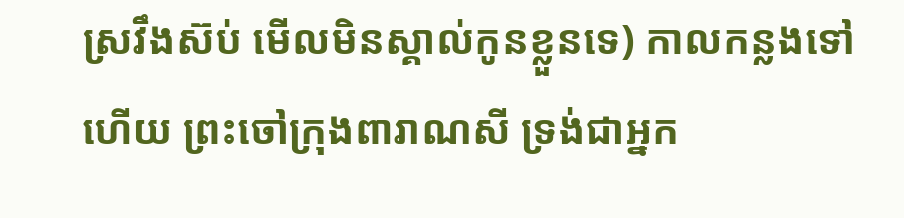ស្រវឹងស៊ប់ មើលមិនស្គាល់កូនខ្លួនទេ) កាលកន្លងទៅហើយ ព្រះចៅក្រុងពារាណសី ទ្រង់ជាអ្នក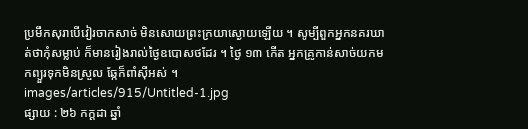ប្រមឹកសុរាបើវៀរចាកសាច់ មិនសោយព្រះក្រយាស្ងោយឡើយ ។ សូម្បីពួកអ្នកនគរឃាត់ថាកុំសម្លាប់ ក៏មានរៀងរាល់ថ្ងៃឧបោសថដែរ ។ ថ្ងៃ ១៣ កើត អ្នកគ្រូកាន់សាច់យកមកព្យួរទុកមិនស្រួល ឆ្កែក៏ពាំស៊ីអស់ ។
images/articles/915/Untitled-1.jpg
ផ្សាយ : ២៦ កក្តដា ឆ្នាំ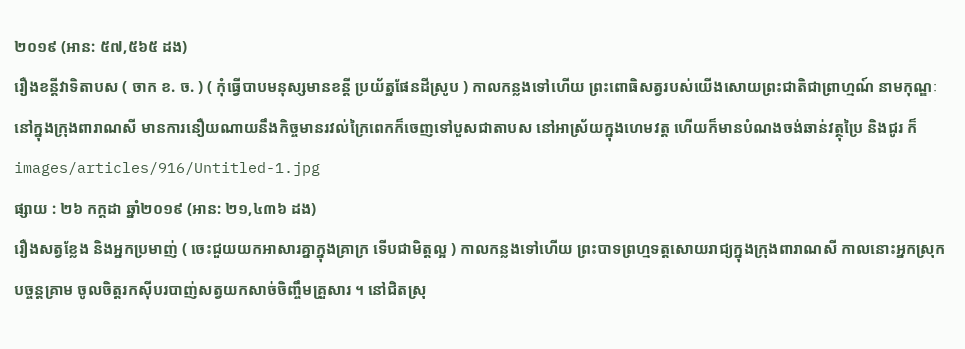២០១៩ (អាន: ៥៧,៥៦៥ ដង)
រឿងខន្តីវាទិតាបស ( ចាក ខ. ច. ) ( កុំធ្វើបាបមនុស្សមានខន្តី ប្រយ័ត្នផែនដីស្រូប ) កាលកន្លងទៅហើយ ព្រះពោធិសត្វរបស់យើងសោយព្រះជាតិជាព្រាហ្មណ៍ នាមកុណ្ឌៈនៅក្នុងក្រុងពារាណសី មានការនឿយណាយនឹងកិច្ចមានរវល់ក្រៃពេកក៏ចេញទៅបួសជាតាបស នៅអាស្រ័យក្នុងហេមវត្ត ហើយក៏មានបំណងចង់ឆាន់វត្ថុប្រៃ និងជូរ ក៏
images/articles/916/Untitled-1.jpg
ផ្សាយ : ២៦ កក្តដា ឆ្នាំ២០១៩ (អាន: ២១,៤៣៦ ដង)
រឿងសត្វខ្លែង និងអ្នកប្រមាញ់ ( ចេះជួយយកអាសារគ្នាក្នុងគ្រាក្រ ទើបជាមិត្តល្អ ) កាលកន្លងទៅហើយ ព្រះបាទព្រហ្មទត្តសោយរាជ្យក្នុងក្រុងពារាណសី កាលនោះអ្នកស្រុកបច្ចន្តគ្រាម ចូលចិត្តរកស៊ីបរបាញ់សត្វយកសាច់ចិញ្ចឹមគ្រួសារ ។ នៅជិតស្រុ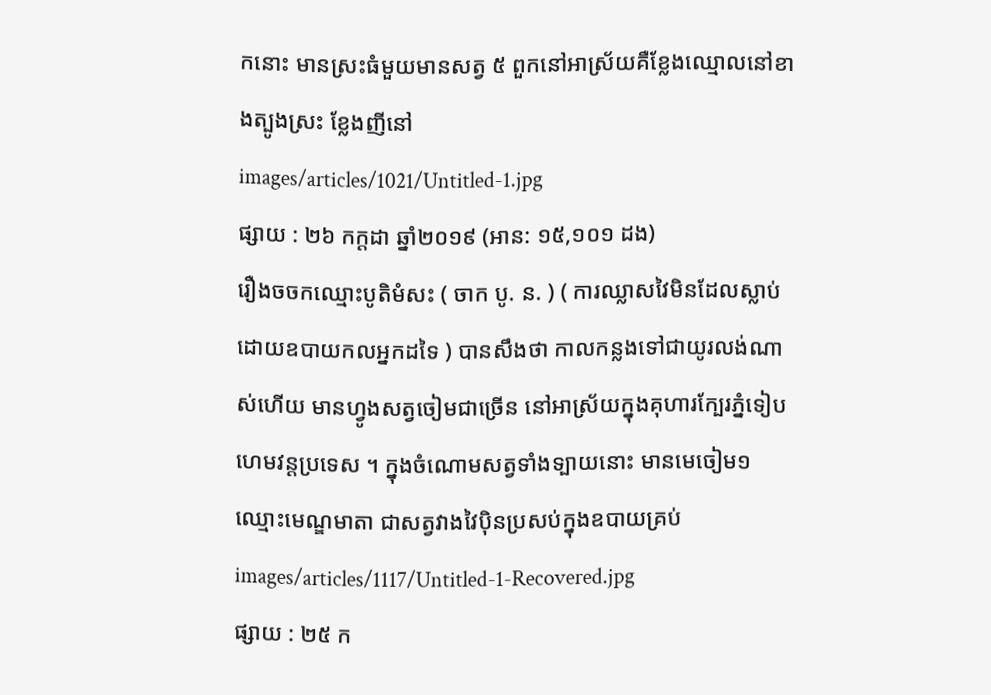កនោះ មានស្រះធំមួយមានសត្វ ៥ ពួកនៅអាស្រ័យគឺខ្លែងឈ្មោលនៅខាងត្បូងស្រះ ខ្លែងញីនៅ
images/articles/1021/Untitled-1.jpg
ផ្សាយ : ២៦ កក្តដា ឆ្នាំ២០១៩ (អាន: ១៥,១០១ ដង)
រឿងចចកឈ្មោះបូតិមំសះ ( ចាក បូ. ន. ) ( ការឈ្លាសវៃមិនដែលស្លាប់ដោយឧបាយកលអ្នកដទៃ ) បានសឹងថា កាលកន្លងទៅជាយូរលង់ណាស់ហើយ មានហ្វូងសត្វចៀមជាច្រើន នៅអាស្រ័យក្នុងគុហារក្បែរភ្នំទៀបហេមវន្តប្រទេស ។ ក្នុងចំណោមសត្វទាំងទ្បាយនោះ មានមេចៀម១ ឈ្មោះមេណ្ឌមាតា ជាសត្វវាងវៃប៉ិនប្រសប់ក្នុងឧបាយគ្រប់
images/articles/1117/Untitled-1-Recovered.jpg
ផ្សាយ : ២៥ ក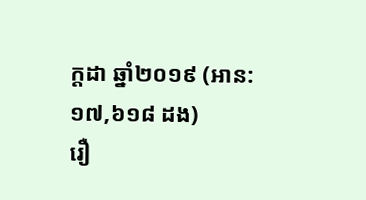ក្តដា ឆ្នាំ២០១៩ (អាន: ១៧,៦១៨ ដង)
រឿ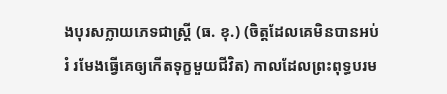ងបុរសក្លាយភេទជាស្រ្តី (ធ. ខុ.) (ចិត្តដែលគេមិនបានអប់រំ រមែងធ្វើគេឲ្យកើតទុក្ខមួយជីវិត) កាលដែលព្រះពុទ្ធបរម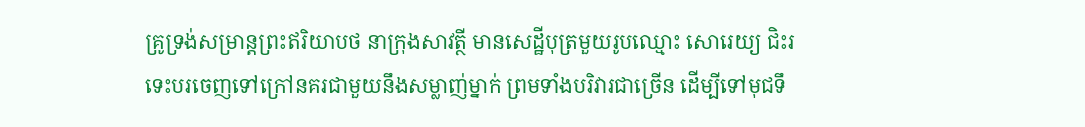គ្រូទ្រង់សម្រាន្តព្រះឥរិយាបថ នាក្រុងសាវត្ថី មានសេដ្ឋីបុត្រមួយរូបឈ្មោះ សោរេយ្យ ជិះរទេះបរចេញទៅក្រៅនគរជាមួយនឹងសម្លាញ់ម្នាក់ ព្រមទាំងបរិវារជាច្រើន ដើម្បីទៅមុជទឹ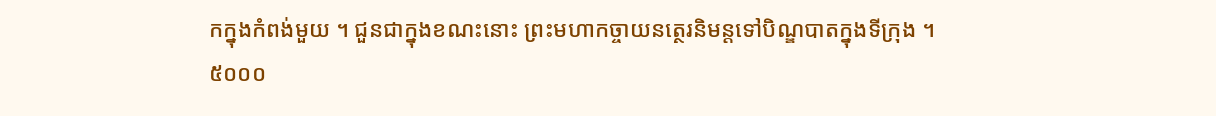កក្នុងកំពង់មួយ ។ ជួនជាក្នុងខណះនោះ ព្រះមហាកច្ចាយនត្ថេរនិមន្តទៅបិណ្ឌបាតក្នុងទីក្រុង ។
៥០០០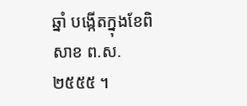ឆ្នាំ បង្កើតក្នុងខែពិសាខ ព.ស.២៥៥៥ ។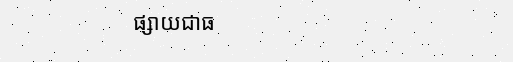ផ្សាយជាធ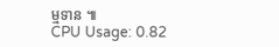ម្មទាន ៕
CPU Usage: 0.82